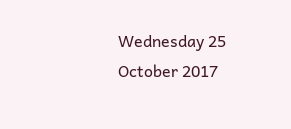Wednesday 25 October 2017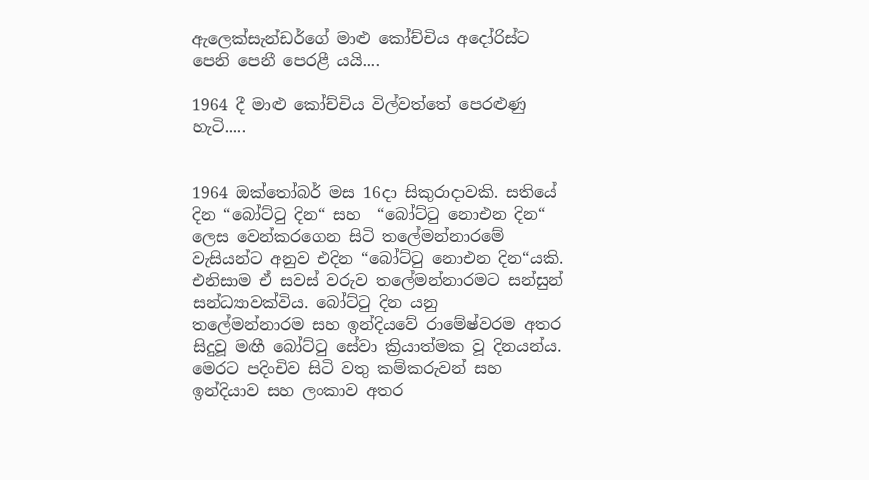ඇලෙක්සැන්ඩර්ගේ මාළු කෝච්චිය අදෝරිස්ට පෙනි පෙනී පෙරළී යයි....

1964 දී මාළු කෝච්චිය විල්වත්තේ පෙරළුණු හැටි.....


1964 ඔක්තෝබර් මස 16දා සිකුරාදාවකි. සතියේ දින “බෝට්ටු දින“ සහ  “බෝට්ටු නොඑන දින“ ලෙස වෙන්කරගෙන සිටි තලේමන්නාරමේ වැසියන්ට අනුව එදින “බෝට්ටු නොඑන දින“යකි. එනිසාම ඒ සවස් වරුව තලේමන්නාරමට සන්සුන් සන්ධ්‍යාවක්විය. බෝට්ටු දින යනු  තලේමන්නාරම සහ ඉන්දියවේ රාමේෂ්වරම අතර සිදුවූ මඟී බෝට්ටු සේවා ක්‍රියාත්මක වූ දිනයන්ය. මෙරට පදිංචිව සිටි වතු කම්කරුවන් සහ ඉන්දියාව සහ ලංකාව අතර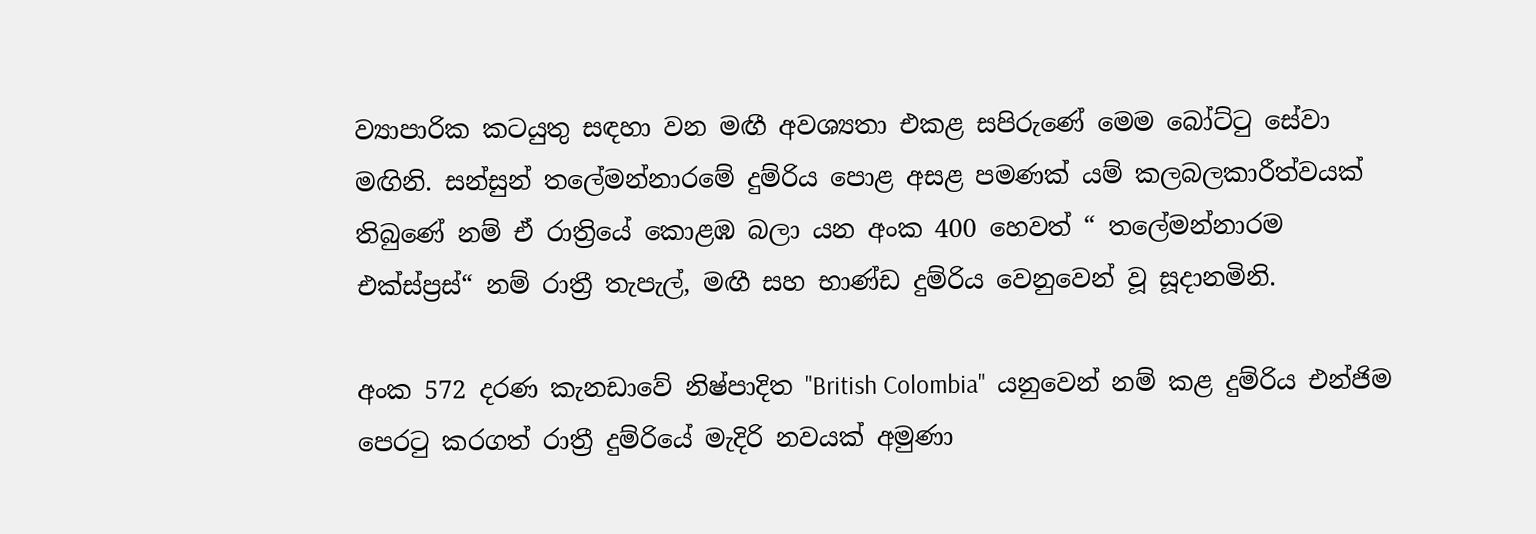ව්‍යාපාරික කටයුතු සඳහා වන මඟී අවශ්‍යතා එකළ සපිරුණේ මෙම බෝට්ටු සේවා මඟිනි. සන්සුන් තලේමන්නාරමේ දුම්රිය පොළ අසළ පමණක් යම් කලබලකාරීත්වයක් තිබුණේ නම් ඒ රාත්‍රියේ කොළඹ බලා යන අංක 400 හෙවත් “ තලේමන්නාරම එක්ස්ප්‍රස්“ නම් රාත්‍රී තැපැල්‍, මඟී සහ භාණ්ඩ දුම්රිය වෙනුවෙන් වූ සූදානමිනි.

අංක 572 දරණ කැනඩාවේ නිෂ්පාදිත "British Colombia"  යනුවෙන් නම් කළ දුම්රිය එන්ජිම පෙරටු කරගත් රාත්‍රී දුම්රියේ මැදිරි නවයක් අමුණා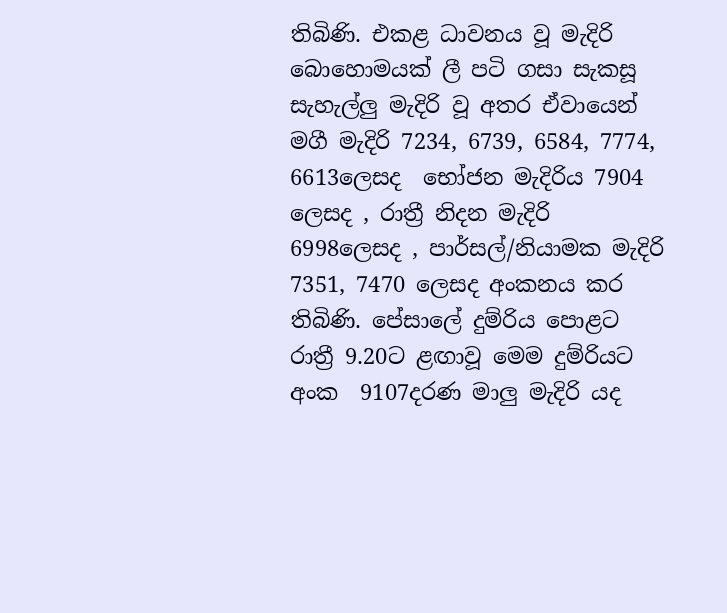තිබිණි. එකළ ධාවනය වූ මැදිරි බොහොමයක් ලී පටි ගසා සැකසූ සැහැල්ලු මැදිරි වූ අතර ඒවායෙන් මගී මැදිරි 7234, 6739, 6584, 7774, 6613ලෙසද  භෝජන මැදිරිය 7904 ලෙසද , රාත්‍රී නිදන මැදිරි 6998ලෙසද , පාර්සල්/නියාමක මැදිරි 7351, 7470 ලෙසද අංකනය කර තිබිණි. පේසාලේ දුම්රිය පොළට රාත්‍රී 9.20ට ළඟාවූ මෙම දුම්රියට අංක  9107දරණ මාලු මැදිරි යද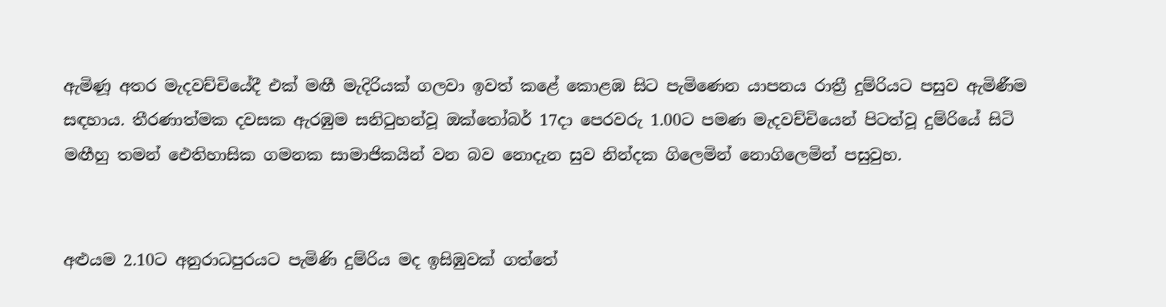ඇමිණූ අතර මැදවච්චියේදී එක් මඟී මැදිරියක් ගලවා ඉවත් කළේ කොළඹ සිට පැමිණෙන යාපනය රාත්‍රී දුම්රියට පසුව ඇමිණීම සඳහාය. තීරණාත්මක දවසක ඇරඹුම සනිටුහන්වූ ඔක්තෝබර් 17දා පෙරවරු 1.00ට පමණ මැදවච්චියෙන් පිටත්වූ දුම්රියේ සිටි මඟීහු තමන් ඓතිහාසික ගමනක සාමාජිකයින් වන බව නොදැන සුව නින්දක ගිලෙමින් නොගිලෙමින් පසුවුහ.


අළුයම 2.10ට අනුරාධපුරයට පැමිණි දුම්රිය මද ඉසිඹුවක් ගත්තේ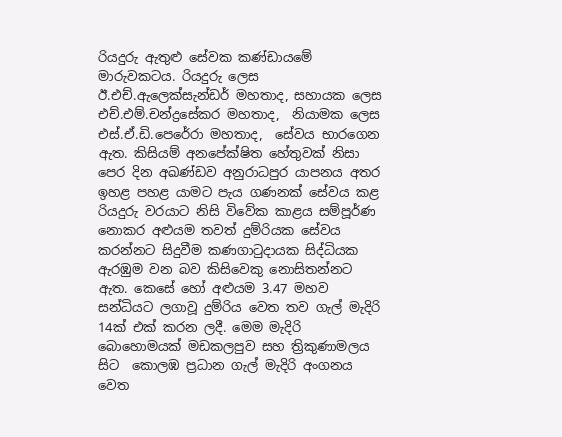රියදුරු ඇතුළු සේවක කණ්ඩායමේ මාරුවකටය. රියදුරු ලෙස  ඊ.එච්.ඇලෙක්සැන්ඩර් මහතාද, සහායක ලෙස එච්.එම්.චන්ද්‍රසේකර මහතාද,  නියාමක ලෙස එස්.ඒ.ඩි.පෙරේරා මහතාද,  සේවය භාරගෙන ඇත. කිසියම් අනපේක්ෂිත හේතුවක් නිසා පෙර දින අඛණ්ඩව අනුරාධපුර යාපනය අතර ඉහළ පහළ යාමට පැය ගණනක් සේවය කළ රියදුරු වරයාට නිසි විවේක කාළය සම්පූර්ණ නොකර අළුයම තවත් දුම්රියක සේවය කරන්නට සිදුවීම කණගාටුදායක සිද්ධියක ඇරඹුම වන බව කිසිවෙකු නොසිතන්නට ඇත. කෙසේ හෝ අළුයම 3.47 මහව සන්ධියට ලගාවූ දුම්රිය වෙත තව ගැල් මැදිරි 14ක් එක් කරන ලදී. මෙම මැදිරි බොහොමයක් මඩකලපුව සහ ත්‍රිකුණාමලය සිට  කොලඹ ප්‍රධාන ගැල් මැදිරි අංගනය වෙත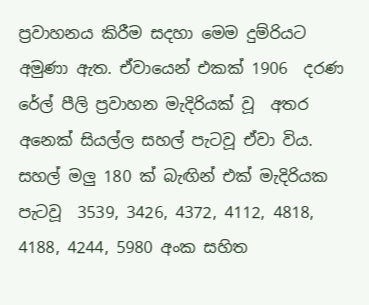ප්‍රවාහනය කිරීම සදහා මෙම දුම්රියට අමුණා ඇත. ඒවායෙන් එකක් 1906  දරණ රේල් පීලි ප්‍රවාහන මැදිරියක් වූ  අතර අනෙක් සියල්ල සහල් පැටවූ ඒවා විය. සහල් මලු 180 ක් බැඟින් එක් මැදිරියක පැටවූ  3539, 3426, 4372, 4112, 4818, 4188, 4244, 5980 අංක සහිත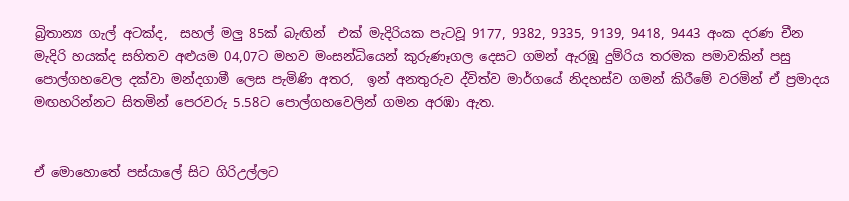බ්‍රිතාන්‍ය ගැල් අටක්ද,  සහල් මලු 85ක් බැඟින්  එක් මැදිරියක පැටවූ 9177, 9382, 9335, 9139, 9418, 9443 අංක දරණ චීන මැදිරි හයක්ද සහිතව අළුයම 04,07ට මහව මංසන්ධියෙන් කුරුණෑගල දෙසට ගමන් ඇරඹූ දුම්රිය තරමක පමාවකින් පසු පොල්ගහවෙල දක්වා මන්දගාමී ලෙස පැමිණි අතර,  ඉන් අනතුරුව ද්විත්ව මාර්ගයේ නිදහස්ව ගමන් කිරීමේ වරමින් ඒ ප්‍රමාදය මඟහරින්නට සිතමින් පෙරවරු 5.58ට පොල්ගහවෙලින් ගමන අරඹා ඇත.


ඒ මොහොතේ පස්යාලේ සිට ගිරිඋල්ලට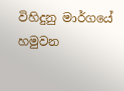විහිදුනු මාර්ගයේ හමුවන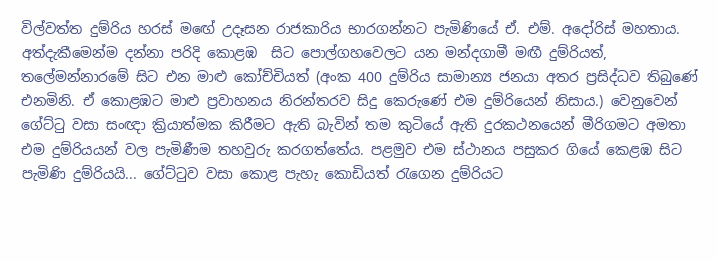විල්වත්ත දුම්රිය හරස් මඟේ උදෑසන රාජකාරිය භාරගන්නට පැමිණියේ ඒ. එම්. අදෝරිස් මහතාය. අත්දැකීමෙන්ම දන්නා පරිදි කොළඹ  සිට පොල්ගහවෙලට යන මන්දගාමී මඟී දුම්රියත්, තලේමන්නාරමේ සිට එන මාළු කෝච්චියත් (අංක 400 දුම්රිය සාමාන්‍ය ජනයා අතර ප්‍රසිද්ධව තිබුණේ  එනමිනි. ඒ කොළඹට මාළු ප්‍රවාහනය නිරන්තරව සිදු කෙරුණේ එම දුම්රියෙන් නිසාය.) වෙනුවෙන් ගේට්ටු වසා සංඥා ක්‍රියාත්මක කිරීමට ඇති බැවින් තම කුටියේ ඇති දුරකථනයෙන් මීරිගමට අමතා එම දුම්රියයන් වල පැමිණීම තහවුරු කරගත්තේය. පළමුව එම ස්ථානය පසුකර ගියේ කෙළඹ සිට පැමිණි දුම්රියයි... ගේට්ටුව වසා කොළ පැහැ කොඩියත් රැගෙන දුම්රියට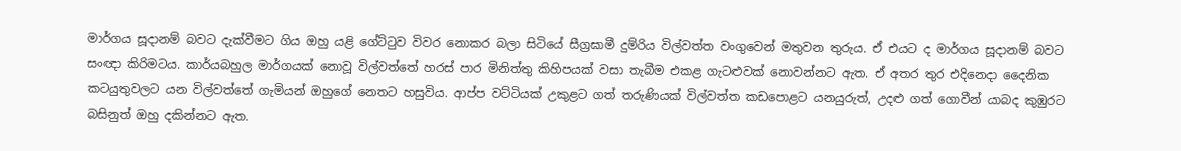මාර්ගය සූදානම් බවට දැක්වීමට ගිය ඔහු යළි ගේට්ටුව විවර නොකර බලා සිටියේ සීග්‍රඝාමී දුම්රිය විල්වත්ත වංගුවෙන් මතුවන තුරුය. ඒ එයට ද මාර්ගය සූදානම් බවට සංඥා කිරිමටය. කාර්යබහුල මාර්ගයක් නොවූ විල්වත්තේ හරස් පාර මිනිත්තු කිහිපයක් වසා තැබීම එකළ ගැටළුවක් නොවන්නට ඇත. ඒ අතර තුර එදිනෙදා දෛනික කටයුතුවලට යන විල්වත්තේ ගැමියන් ඔහුගේ නෙතට හසුවිය. ආප්ප වට්ටියක් උකුළට ගත් තරුණියක් විල්වත්ත කඩපොළට යනයුරුත්, උදළු ගත් ගොවීන් යාබද කුඹුරට බසිනුත් ඔහු දකින්නට ඇත.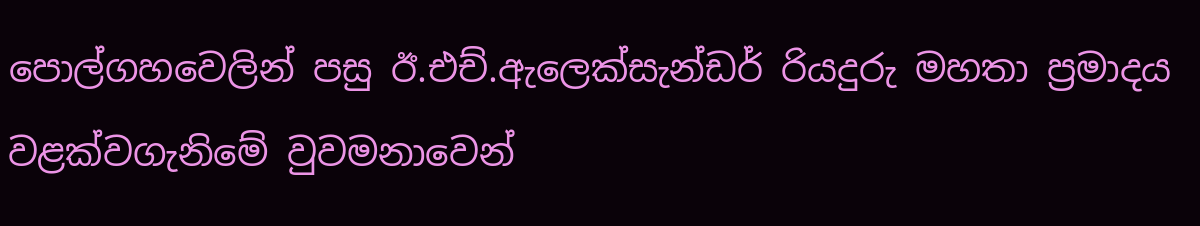පොල්ගහවෙලින් පසු ඊ.එච්.ඇලෙක්සැන්ඩර් රියදුරු මහතා ප්‍රමාදය වළක්වගැනිමේ වුවමනාවෙන්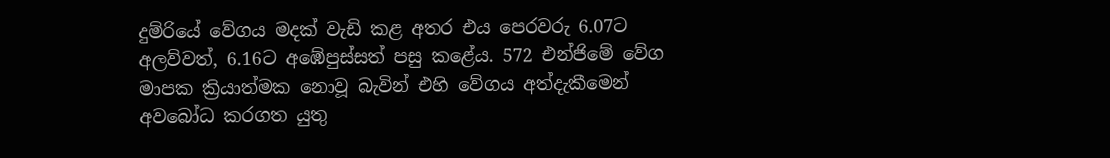දුම්රියේ වේගය මදක් වැඩි කළ අතර එය පෙරවරු 6.07ට අලව්වත්, 6.16ට අඹේපුස්සත් පසු කළේය. 572 එන්ජිමේ වේග මාපක ක්‍රියාත්මක නොවූ බැවින් එහි වේගය අත්දැකීමෙන් අවබෝධ කරගත යුතු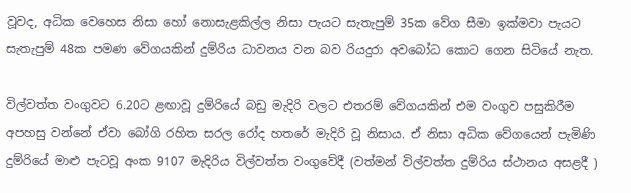වූවද, අධික වෙහෙස නිසා හෝ නොසැළකිල්ල නිසා පැයට සැතැපුම් 35ක වේග සීමා ඉක්මවා පැයට සැතැපුම් 48ක පමණ වේගයකින් දුම්රිය ධාවනය වන බව රියදුරා අවබෝධ කොට ගෙන සිටියේ නැත.

විල්වත්ත වංගුවට 6.20ට ළඟාවූ දුම්රියේ බඩු මැදිරි වලට එතරම් වේගයකින් එම වංගුව පසුකිරීම අපහසු වන්නේ ඒවා බෝගි රහිත සරල රෝද හතරේ මැදිරි වූ නිසාය. ඒ නිසා අධික වේගයෙන් පැමිණි දුම්රියේ මාළු පැටවූ අංක 9107 මැදිරිය විල්වත්ත වංගුවේදී (වත්මන් විල්වත්ත දුම්රිය ස්ථානය අසළදී )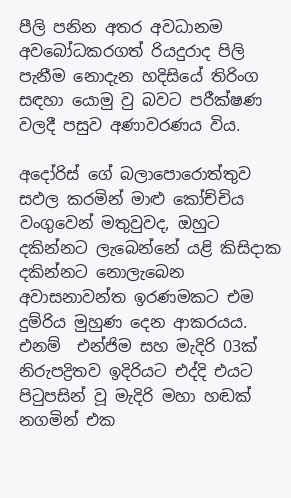පීලි පනින අතර අවධානම අවබෝධකරගත් රියදුරාද පිලි පැනීම නොදැන හදිසියේ තිරිංග සඳහා යොමු වු බවට පරීක්ෂණ වලදී පසුව අණාවරණය විය.

අදෝරිස් ගේ බලාපොරොත්තුව සඵල කරමින් මාළු කෝච්චිය වංගුවෙන් මතුවුවද, ඔහුට දකින්නට ලැබෙන්නේ යළි කිසිදාක දකින්නට නොලැබෙන අවාසනාවන්ත ඉරණමකට එම දුම්රිය මුහුණ දෙන ආකරයය. එනම්  එන්ජිම සහ මැදිරි 03ක් නිරුපද්‍රිතව ඉදිරියට එද්දි එයට පිටුපසින් වූ මැදිරි මහා හඬක් නගමින් එක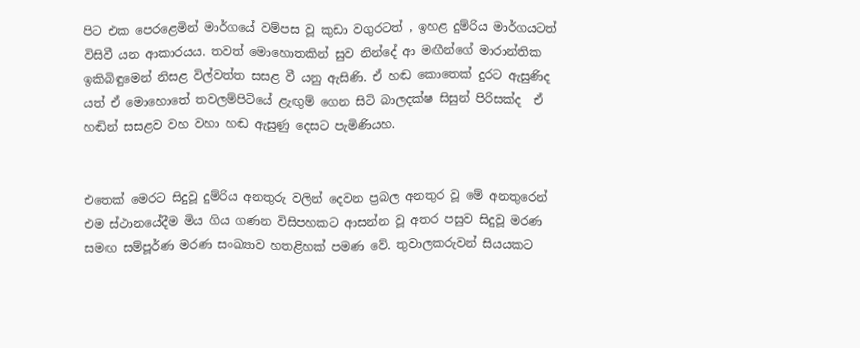පිට එක පෙරළෙමින් මාර්ගයේ වම්පස වූ කුඩා වගුරටත් , ඉහළ දුම්රිය මාර්ගයටත් විසිවී යන ආකාරයය. තවත් මොහොතකින් සුව නින්දේ ආ මඟීන්ගේ මාරාන්තික ඉකිබිඳුමෙන් නිසළ විල්වත්ත සසළ වී යනු ඇසිණි. ඒ හඬ කොතෙක් දුරට ඇසුණිද යත් ඒ මොහොතේ තවලම්පිටියේ ළැඟුම් ගෙන සිටි බාලදක්ෂ සිසුන් පිරිසක්ද  ඒ හඬින් සසළව වහ වහා හඬ ඇසුණු දෙසට පැමිණියහ.


එතෙක් මෙරට සිදුවූ දුම්රිය අනතුරු වලින් දෙවන ප්‍රබල අනතුර වූ මේ අනතුරෙන් එම ස්ථානයේදීම මිය ගිය ගණන විසිපහකට ආසන්න වූ අතර පසුව සිදුවූ මරණ සමඟ සම්පූර්ණ මරණ සංඛ්‍යාව හතළිහක් පමණ වේ. තුවාලකරුවන් සියයකට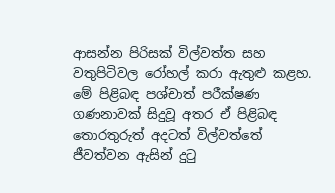ආසන්න පිරිසක් විල්වත්ත සහ වතුපිටිවල රෝහල් කරා ඇතුළු කළහ. මේ පිළිබඳ පශ්චාත් පරීක්ෂණ ගණනාවක් සිදුවූ අතර ඒ පිළිබඳ තොරතුරුත් අදටත් විල්වත්තේ ජීවත්වන ඇසින් දුටු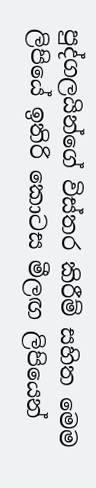පුද්ගලයින්ගේ විස්තර කිරීම් සහිත මෙම ලිපියේ ඉතිරි කොටස මීලඟ ලිපියෙන්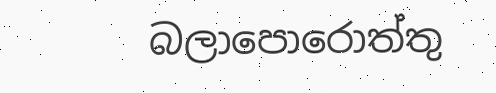බලාපොරොත්තු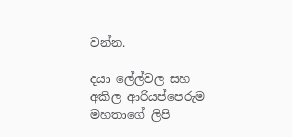වන්න.

දයා ලේල්වල සහ අකිල ආරියප්පෙරුම මහතාගේ ලිපි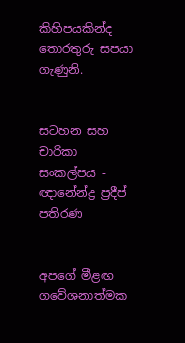කිහිපයකින්ද තොරතුරු සපයා ගැණුනි.


සටහන සහ චාරිකා සංකල්පය - ඥානේන්ද්‍ර ප්‍රදීප් පතිරණ


අපගේ මීළඟ ගවේශනාත්මක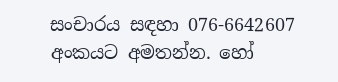සංචාරය සඳහා 076-6642607 අංකයට අමතන්න. හෝ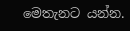මෙතැනට යන්න.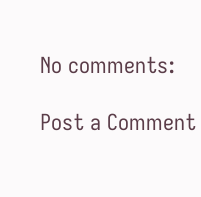No comments:

Post a Comment